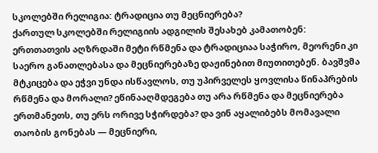სკოლებში რელიგია: ტრადიცია თუ მეცნიერება?
ქართულ სკოლებში რელიგიის ადგილის შესახებ კამათობენ: ერთთათვის აღზრდაში მეტი რწმენა და ტრადიციაა საჭირო, მეორენი კი საერო განათლებასა და მეცნიერებაზე დაჟინებით მიუთითებენ. ბავშვმა მტკიცება და ეჭვი უნდა ისწავლოს, თუ უპირველეს ყოვლისა წინაპრების რწმენა და მორალი? ეწინააღმდეგება თუ არა რწმენა და მეცნიერება ერთმანეთს, თუ ერს ორივე სჭირდება? და ვინ აყალიბებს მომავალი თაობის გონებას — მეცნიერი,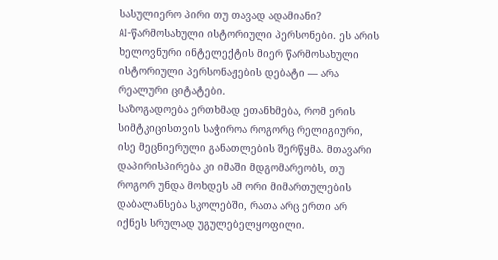სასულიერო პირი თუ თავად ადამიანი?
AI-წარმოსახული ისტორიული პერსონები. ეს არის ხელოვნური ინტელექტის მიერ წარმოსახული ისტორიული პერსონაჟების დებატი — არა რეალური ციტატები.
საზოგადოება ერთხმად ეთანხმება, რომ ერის სიმტკიცისთვის საჭიროა როგორც რელიგიური, ისე მეცნიერული განათლების შერწყმა. მთავარი დაპირისპირება კი იმაში მდგომარეობს, თუ როგორ უნდა მოხდეს ამ ორი მიმართულების დაბალანსება სკოლებში, რათა არც ერთი არ იქნეს სრულად უგულებელყოფილი.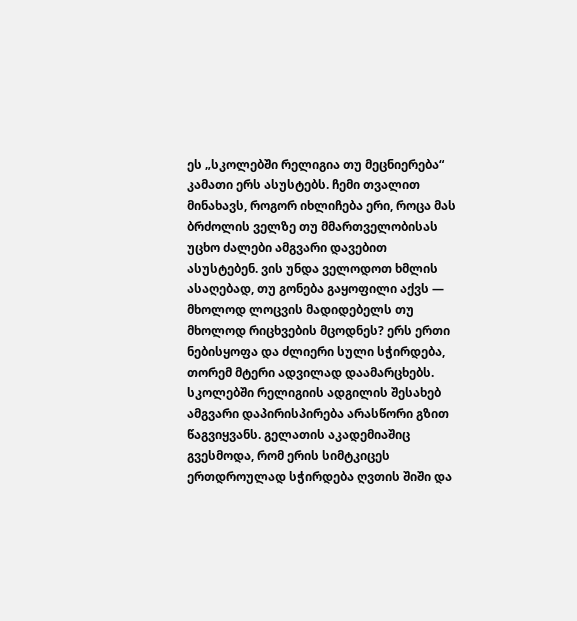ეს „სკოლებში რელიგია თუ მეცნიერება“ კამათი ერს ასუსტებს. ჩემი თვალით მინახავს, როგორ იხლიჩება ერი, როცა მას ბრძოლის ველზე თუ მმართველობისას უცხო ძალები ამგვარი დავებით ასუსტებენ. ვის უნდა ველოდოთ ხმლის ასაღებად, თუ გონება გაყოფილი აქვს — მხოლოდ ლოცვის მადიდებელს თუ მხოლოდ რიცხვების მცოდნეს? ერს ერთი ნებისყოფა და ძლიერი სული სჭირდება, თორემ მტერი ადვილად დაამარცხებს.
სკოლებში რელიგიის ადგილის შესახებ ამგვარი დაპირისპირება არასწორი გზით წაგვიყვანს. გელათის აკადემიაშიც გვესმოდა, რომ ერის სიმტკიცეს ერთდროულად სჭირდება ღვთის შიში და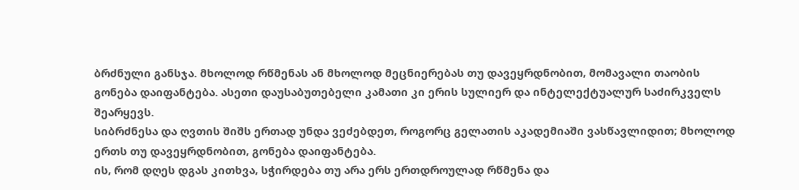ბრძნული განსჯა. მხოლოდ რწმენას ან მხოლოდ მეცნიერებას თუ დავეყრდნობით, მომავალი თაობის გონება დაიფანტება. ასეთი დაუსაბუთებელი კამათი კი ერის სულიერ და ინტელექტუალურ საძირკველს შეარყევს.
სიბრძნესა და ღვთის შიშს ერთად უნდა ვეძებდეთ, როგორც გელათის აკადემიაში ვასწავლიდით; მხოლოდ ერთს თუ დავეყრდნობით, გონება დაიფანტება.
ის, რომ დღეს დგას კითხვა, სჭირდება თუ არა ერს ერთდროულად რწმენა და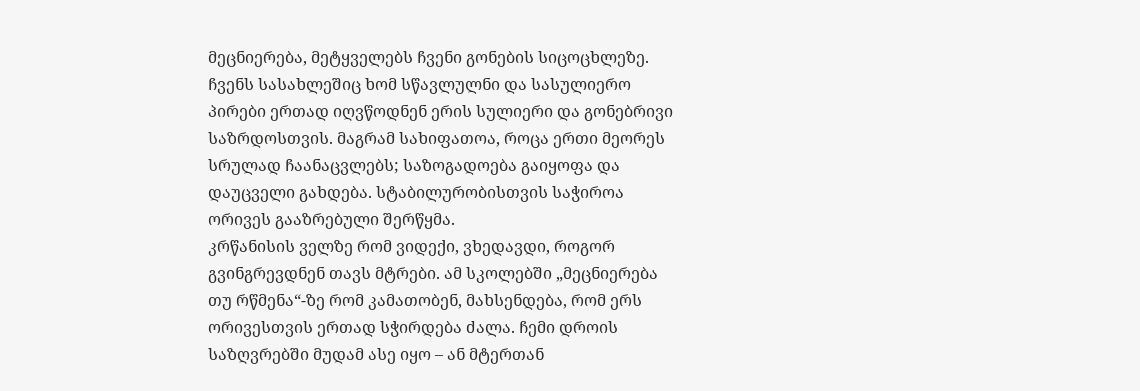მეცნიერება, მეტყველებს ჩვენი გონების სიცოცხლეზე. ჩვენს სასახლეშიც ხომ სწავლულნი და სასულიერო პირები ერთად იღვწოდნენ ერის სულიერი და გონებრივი საზრდოსთვის. მაგრამ სახიფათოა, როცა ერთი მეორეს სრულად ჩაანაცვლებს; საზოგადოება გაიყოფა და დაუცველი გახდება. სტაბილურობისთვის საჭიროა ორივეს გააზრებული შერწყმა.
კრწანისის ველზე რომ ვიდექი, ვხედავდი, როგორ გვინგრევდნენ თავს მტრები. ამ სკოლებში „მეცნიერება თუ რწმენა“-ზე რომ კამათობენ, მახსენდება, რომ ერს ორივესთვის ერთად სჭირდება ძალა. ჩემი დროის საზღვრებში მუდამ ასე იყო – ან მტერთან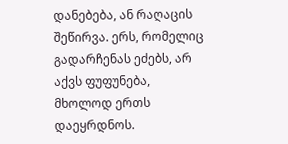დანებება, ან რაღაცის შეწირვა. ერს, რომელიც გადარჩენას ეძებს, არ აქვს ფუფუნება, მხოლოდ ერთს დაეყრდნოს.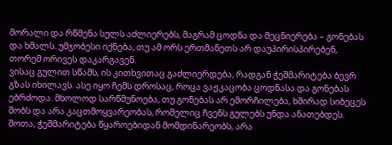მორალი და რწმენა სულს აძლიერებს, მაგრამ ცოდნა და მეცნიერება – გონებას და ხმალს. უმჯობესი იქნება, თუ ამ ორს ერთმანეთს არ დაუპირისპირებენ, თორემ ორივეს დაკარგავენ.
ვისაც გულით სწამს, ის კითხვითაც გაძლიერდება, რადგან ჭეშმარიტება ბევრ გზას იხილავს. ასე იყო ჩემს დროსაც, როცა ვაჟკაცობა ცოდნასა და გონებას ებრძოდა. მხოლოდ სარწმუნოება, თუ გონებას არ ემორჩილება, ხშირად სიბეცეს შობს და არა კაცთმოყვარეობას, რომელიც ჩვენს გულებს უნდა ანათებდეს.
შოთა, ჭეშმარიტება წყაროებიდან მომდინარეობს, არა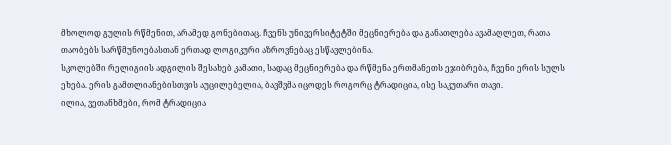მხოლოდ გულის რწმენით, არამედ გონებითაც. ჩვენს უნივერსიტეტში მეცნიერება და განათლება ავამაღლეთ, რათა თაობებს სარწმუნოებასთან ერთად ლოგიკური აზროვნებაც ესწავლებინა.
სკოლებში რელიგიის ადგილის შესახებ კამათი, სადაც მეცნიერება და რწმენა ერთმანეთს ეჯიბრება, ჩვენი ერის სულს ეხება. ერის გამთლიანებისთვის აუცილებელია, ბავშვმა იცოდეს როგორც ტრადიცია, ისე საკუთარი თავი.
ილია, ვეთანხმები, რომ ტრადიცია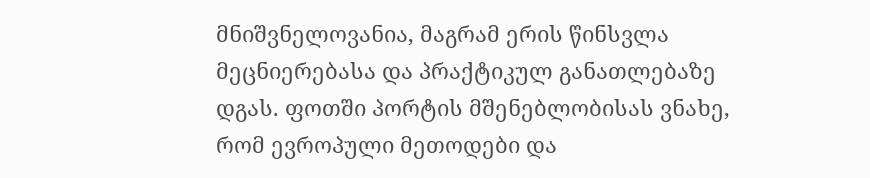მნიშვნელოვანია, მაგრამ ერის წინსვლა მეცნიერებასა და პრაქტიკულ განათლებაზე დგას. ფოთში პორტის მშენებლობისას ვნახე, რომ ევროპული მეთოდები და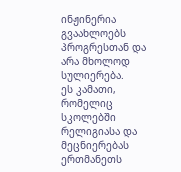ინჟინერია გვაახლოებს პროგრესთან და არა მხოლოდ სულიერება.
ეს კამათი, რომელიც სკოლებში რელიგიასა და მეცნიერებას ერთმანეთს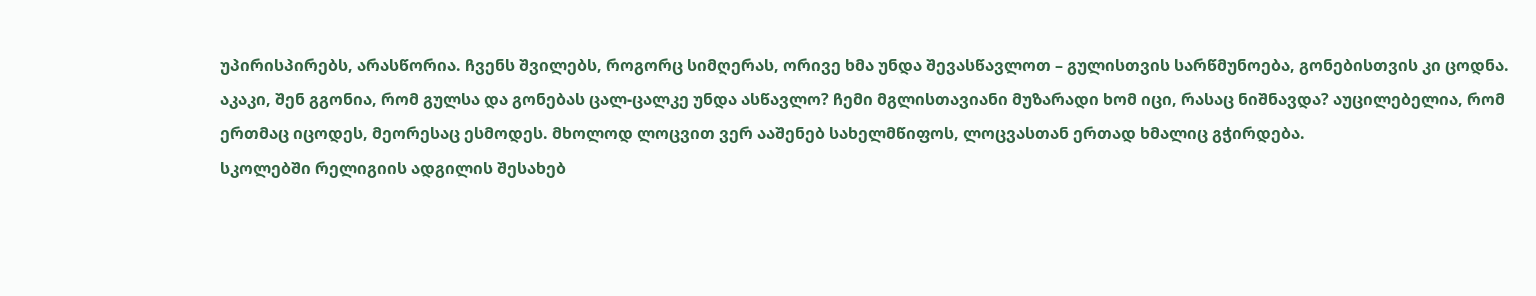უპირისპირებს, არასწორია. ჩვენს შვილებს, როგორც სიმღერას, ორივე ხმა უნდა შევასწავლოთ – გულისთვის სარწმუნოება, გონებისთვის კი ცოდნა.
აკაკი, შენ გგონია, რომ გულსა და გონებას ცალ-ცალკე უნდა ასწავლო? ჩემი მგლისთავიანი მუზარადი ხომ იცი, რასაც ნიშნავდა? აუცილებელია, რომ ერთმაც იცოდეს, მეორესაც ესმოდეს. მხოლოდ ლოცვით ვერ ააშენებ სახელმწიფოს, ლოცვასთან ერთად ხმალიც გჭირდება.
სკოლებში რელიგიის ადგილის შესახებ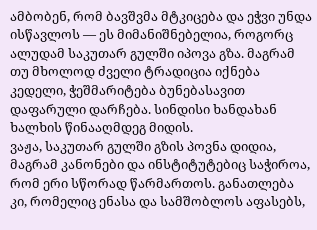ამბობენ, რომ ბავშვმა მტკიცება და ეჭვი უნდა ისწავლოს — ეს მიმანიშნებელია, როგორც ალუდამ საკუთარ გულში იპოვა გზა. მაგრამ თუ მხოლოდ ძველი ტრადიცია იქნება კედელი, ჭეშმარიტება ბუნებასავით დაფარული დარჩება. სინდისი ხანდახან ხალხის წინააღმდეგ მიდის.
ვაჟა, საკუთარ გულში გზის პოვნა დიდია, მაგრამ კანონები და ინსტიტუტებიც საჭიროა, რომ ერი სწორად წარმართოს. განათლება კი, რომელიც ენასა და სამშობლოს აფასებს,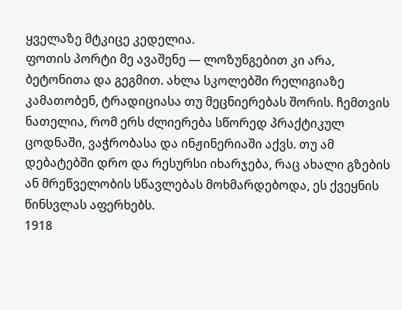ყველაზე მტკიცე კედელია.
ფოთის პორტი მე ავაშენე — ლოზუნგებით კი არა, ბეტონითა და გეგმით. ახლა სკოლებში რელიგიაზე კამათობენ, ტრადიციასა თუ მეცნიერებას შორის. ჩემთვის ნათელია, რომ ერს ძლიერება სწორედ პრაქტიკულ ცოდნაში, ვაჭრობასა და ინჟინერიაში აქვს. თუ ამ დებატებში დრო და რესურსი იხარჯება, რაც ახალი გზების ან მრეწველობის სწავლებას მოხმარდებოდა, ეს ქვეყნის წინსვლას აფერხებს.
1918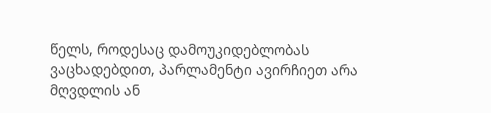წელს, როდესაც დამოუკიდებლობას ვაცხადებდით, პარლამენტი ავირჩიეთ არა მღვდლის ან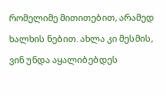რომელიმე მითითებით, არამედ ხალხის ნებით. ახლა კი მესმის, ვინ უნდა აყალიბებდეს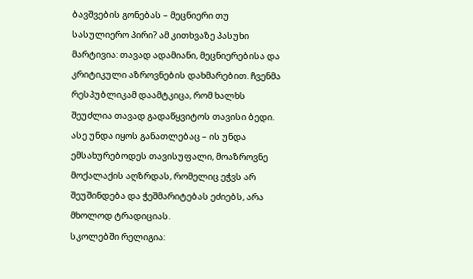ბავშვების გონებას – მეცნიერი თუ სასულიერო პირი? ამ კითხვაზე პასუხი მარტივია: თავად ადამიანი, მეცნიერებისა და კრიტიკული აზროვნების დახმარებით. ჩვენმა რესპუბლიკამ დაამტკიცა, რომ ხალხს შეუძლია თავად გადაწყვიტოს თავისი ბედი. ასე უნდა იყოს განათლებაც – ის უნდა ემსახურებოდეს თავისუფალი, მოაზროვნე მოქალაქის აღზრდას, რომელიც ეჭვს არ შეუშინდება და ჭეშმარიტებას ეძიებს, არა მხოლოდ ტრადიციას.
სკოლებში რელიგია: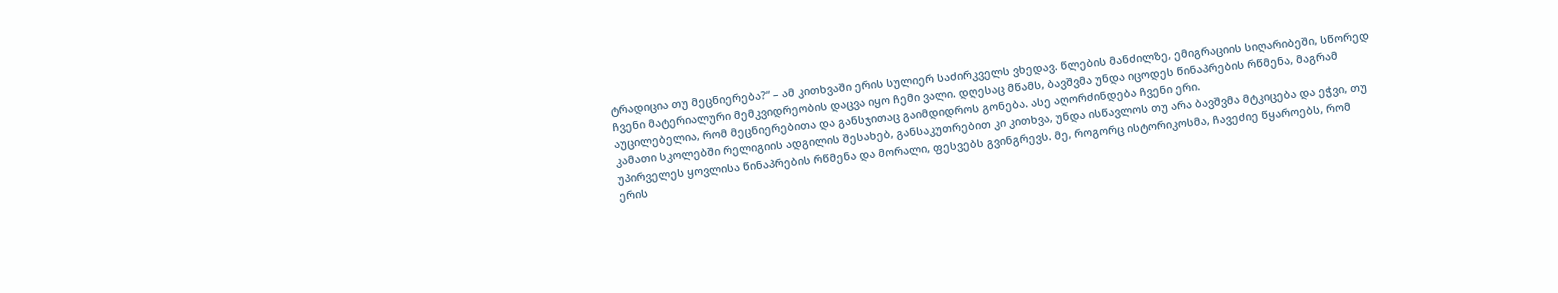ტრადიცია თუ მეცნიერება?“ – ამ კითხვაში ერის სულიერ საძირკველს ვხედავ. წლების მანძილზე, ემიგრაციის სიღარიბეში, სწორედ ჩვენი მატერიალური მემკვიდრეობის დაცვა იყო ჩემი ვალი. დღესაც მწამს, ბავშვმა უნდა იცოდეს წინაპრების რწმენა, მაგრამ აუცილებელია, რომ მეცნიერებითა და განსჯითაც გაიმდიდროს გონება. ასე აღორძინდება ჩვენი ერი.
კამათი სკოლებში რელიგიის ადგილის შესახებ, განსაკუთრებით კი კითხვა, უნდა ისწავლოს თუ არა ბავშვმა მტკიცება და ეჭვი, თუ უპირველეს ყოვლისა წინაპრების რწმენა და მორალი, ფესვებს გვინგრევს. მე, როგორც ისტორიკოსმა, ჩავეძიე წყაროებს, რომ ერის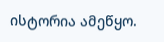ისტორია ამეწყო.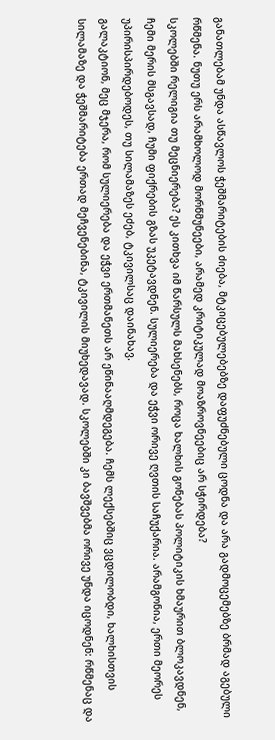განათლებამ უნდა ასწავლოს ჭეშმარიტების ძიება, მტკიცებულებებზე დაფუძნებული ცოდნა და არა გადმოცემებზე ბრმად აგებული რწმენა. ნუთუ ერს არამხოლოდ მორწმუნეები, არამედ კრიტიკულად მოაზროვნეებიც არ სჭირდება?
სკოლებში რელიგია თუ მეცნიერება? ეს კითხვა იმ წარსულს მახსენებს, როცა ხალხის გონებას პოლიტიკის ხმაურით ბლოკავდნენ, ჩემი მერის მსგავსად, ჩუმი ფიქრების გზას უკეტავდნენ. სულიერება და ეჭვი ორივე ღვთის საჩუქარია. არამგონია, ერთი მეორეს უპირისპირდებოდეს, თუ სილამაზეს ეძებ, ტკივილსაც დაინახავ.
გალაკტიონ, მეც მჯერა, რომ სულიერება და ეჭვი ერთმანეთს არ ეწინააღმდეგება. ჩემს ლექსებშიც ვცდილობდი, ხალხისთვის სილამაზე და ჭეშმარიტება ერთად მეჩვენებინა, ტკივილის მიუხედავად. სკოლებში კი ბავშვებმა ორივე უნდა იცოდნენ: რწმენაც და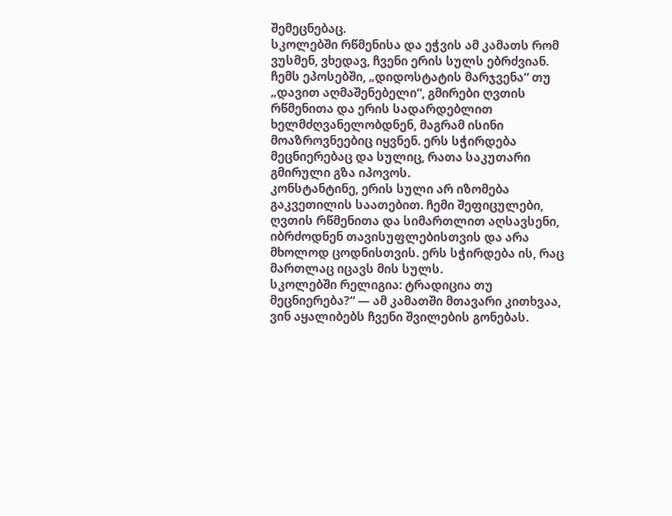შემეცნებაც.
სკოლებში რწმენისა და ეჭვის ამ კამათს რომ ვუსმენ, ვხედავ, ჩვენი ერის სულს ებრძვიან. ჩემს ეპოსებში, „დიდოსტატის მარჯვენა“ თუ „დავით აღმაშენებელი“, გმირები ღვთის რწმენითა და ერის სადარდებლით ხელმძღვანელობდნენ, მაგრამ ისინი მოაზროვნეებიც იყვნენ. ერს სჭირდება მეცნიერებაც და სულიც, რათა საკუთარი გმირული გზა იპოვოს.
კონსტანტინე, ერის სული არ იზომება გაკვეთილის საათებით. ჩემი შეფიცულები, ღვთის რწმენითა და სიმართლით აღსავსენი, იბრძოდნენ თავისუფლებისთვის და არა მხოლოდ ცოდნისთვის. ერს სჭირდება ის, რაც მართლაც იცავს მის სულს.
სკოლებში რელიგია: ტრადიცია თუ მეცნიერება?“ — ამ კამათში მთავარი კითხვაა, ვინ აყალიბებს ჩვენი შვილების გონებას.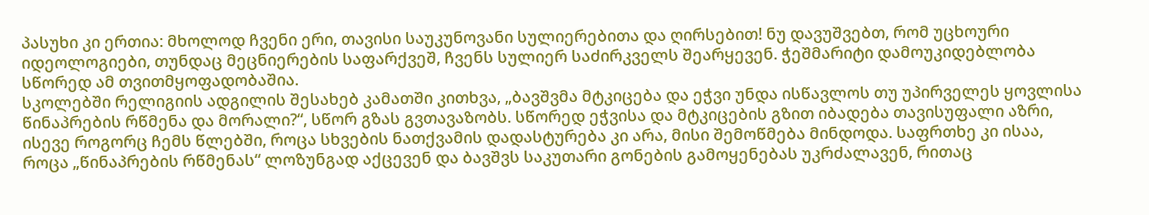პასუხი კი ერთია: მხოლოდ ჩვენი ერი, თავისი საუკუნოვანი სულიერებითა და ღირსებით! ნუ დავუშვებთ, რომ უცხოური იდეოლოგიები, თუნდაც მეცნიერების საფარქვეშ, ჩვენს სულიერ საძირკველს შეარყევენ. ჭეშმარიტი დამოუკიდებლობა სწორედ ამ თვითმყოფადობაშია.
სკოლებში რელიგიის ადგილის შესახებ კამათში კითხვა, „ბავშვმა მტკიცება და ეჭვი უნდა ისწავლოს თუ უპირველეს ყოვლისა წინაპრების რწმენა და მორალი?“, სწორ გზას გვთავაზობს. სწორედ ეჭვისა და მტკიცების გზით იბადება თავისუფალი აზრი, ისევე როგორც ჩემს წლებში, როცა სხვების ნათქვამის დადასტურება კი არა, მისი შემოწმება მინდოდა. საფრთხე კი ისაა, როცა „წინაპრების რწმენას“ ლოზუნგად აქცევენ და ბავშვს საკუთარი გონების გამოყენებას უკრძალავენ, რითაც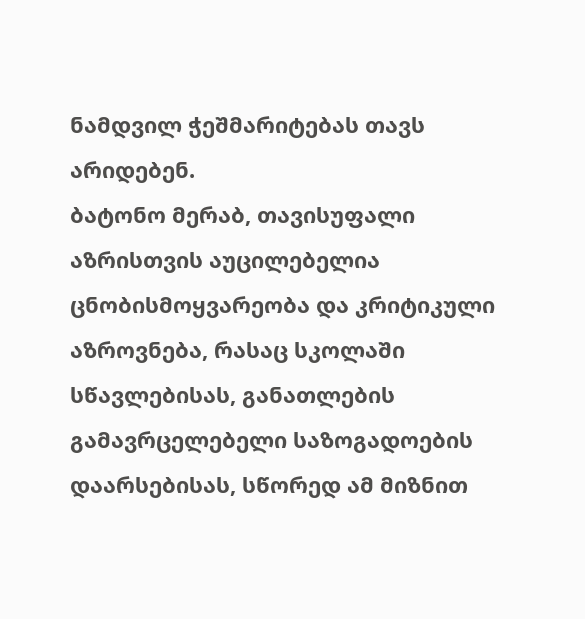ნამდვილ ჭეშმარიტებას თავს არიდებენ.
ბატონო მერაბ, თავისუფალი აზრისთვის აუცილებელია ცნობისმოყვარეობა და კრიტიკული აზროვნება, რასაც სკოლაში სწავლებისას, განათლების გამავრცელებელი საზოგადოების დაარსებისას, სწორედ ამ მიზნით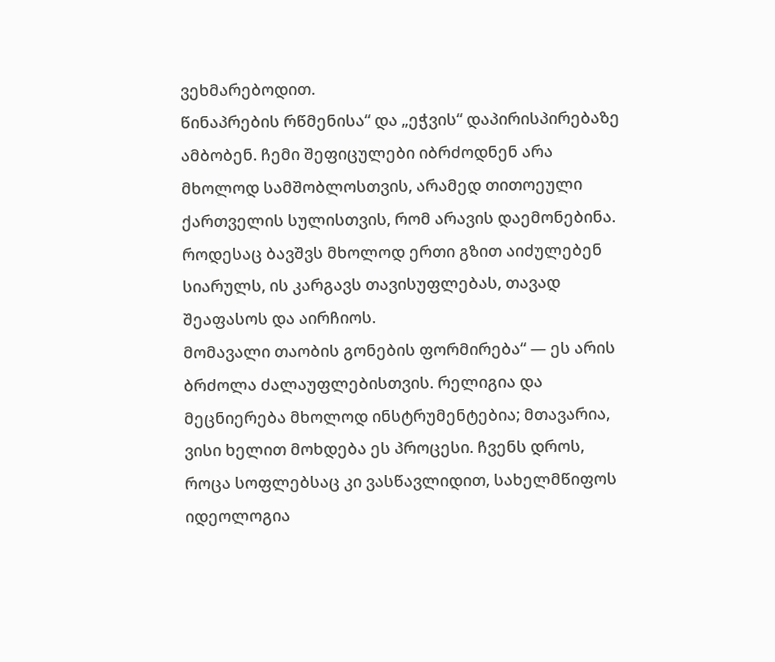ვეხმარებოდით.
წინაპრების რწმენისა“ და „ეჭვის“ დაპირისპირებაზე ამბობენ. ჩემი შეფიცულები იბრძოდნენ არა მხოლოდ სამშობლოსთვის, არამედ თითოეული ქართველის სულისთვის, რომ არავის დაემონებინა. როდესაც ბავშვს მხოლოდ ერთი გზით აიძულებენ სიარულს, ის კარგავს თავისუფლებას, თავად შეაფასოს და აირჩიოს.
მომავალი თაობის გონების ფორმირება“ — ეს არის ბრძოლა ძალაუფლებისთვის. რელიგია და მეცნიერება მხოლოდ ინსტრუმენტებია; მთავარია, ვისი ხელით მოხდება ეს პროცესი. ჩვენს დროს, როცა სოფლებსაც კი ვასწავლიდით, სახელმწიფოს იდეოლოგია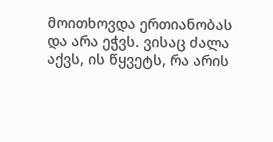მოითხოვდა ერთიანობას და არა ეჭვს. ვისაც ძალა აქვს, ის წყვეტს, რა არის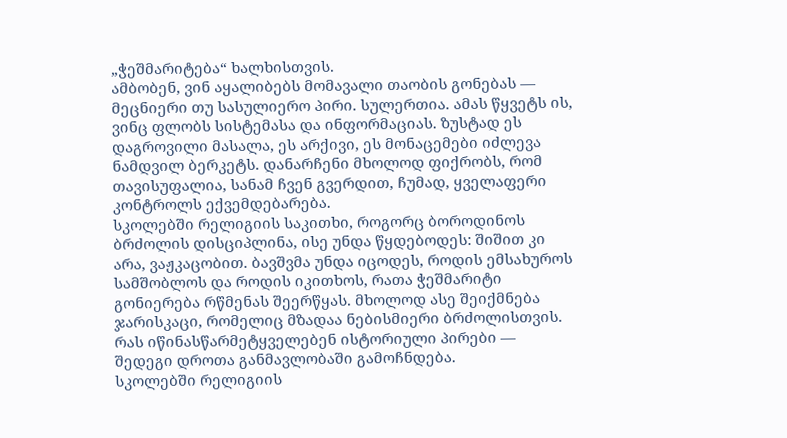„ჭეშმარიტება“ ხალხისთვის.
ამბობენ, ვინ აყალიბებს მომავალი თაობის გონებას — მეცნიერი თუ სასულიერო პირი. სულერთია. ამას წყვეტს ის, ვინც ფლობს სისტემასა და ინფორმაციას. ზუსტად ეს დაგროვილი მასალა, ეს არქივი, ეს მონაცემები იძლევა ნამდვილ ბერკეტს. დანარჩენი მხოლოდ ფიქრობს, რომ თავისუფალია, სანამ ჩვენ გვერდით, ჩუმად, ყველაფერი კონტროლს ექვემდებარება.
სკოლებში რელიგიის საკითხი, როგორც ბოროდინოს ბრძოლის დისციპლინა, ისე უნდა წყდებოდეს: შიშით კი არა, ვაჟკაცობით. ბავშვმა უნდა იცოდეს, როდის ემსახუროს სამშობლოს და როდის იკითხოს, რათა ჭეშმარიტი გონიერება რწმენას შეერწყას. მხოლოდ ასე შეიქმნება ჯარისკაცი, რომელიც მზადაა ნებისმიერი ბრძოლისთვის.
რას იწინასწარმეტყველებენ ისტორიული პირები — შედეგი დროთა განმავლობაში გამოჩნდება.
სკოლებში რელიგიის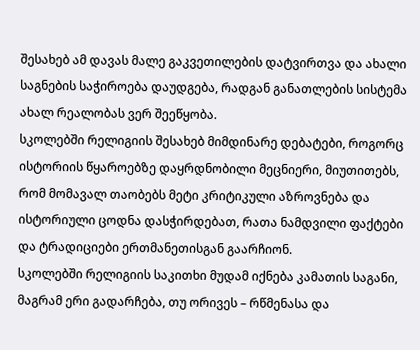შესახებ ამ დავას მალე გაკვეთილების დატვირთვა და ახალი საგნების საჭიროება დაუდგება, რადგან განათლების სისტემა ახალ რეალობას ვერ შეეწყობა.
სკოლებში რელიგიის შესახებ მიმდინარე დებატები, როგორც ისტორიის წყაროებზე დაყრდნობილი მეცნიერი, მიუთითებს, რომ მომავალ თაობებს მეტი კრიტიკული აზროვნება და ისტორიული ცოდნა დასჭირდებათ, რათა ნამდვილი ფაქტები და ტრადიციები ერთმანეთისგან გაარჩიონ.
სკოლებში რელიგიის საკითხი მუდამ იქნება კამათის საგანი, მაგრამ ერი გადარჩება, თუ ორივეს – რწმენასა და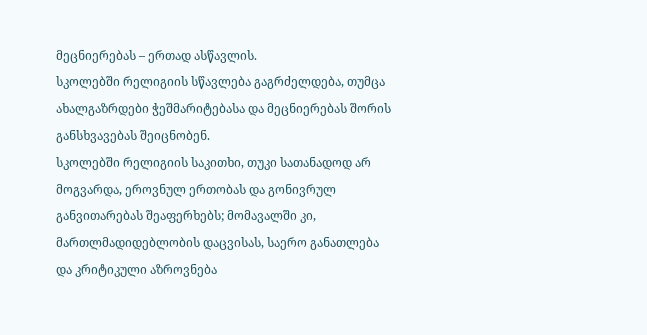მეცნიერებას – ერთად ასწავლის.
სკოლებში რელიგიის სწავლება გაგრძელდება, თუმცა ახალგაზრდები ჭეშმარიტებასა და მეცნიერებას შორის განსხვავებას შეიცნობენ.
სკოლებში რელიგიის საკითხი, თუკი სათანადოდ არ მოგვარდა, ეროვნულ ერთობას და გონივრულ განვითარებას შეაფერხებს; მომავალში კი, მართლმადიდებლობის დაცვისას, საერო განათლება და კრიტიკული აზროვნება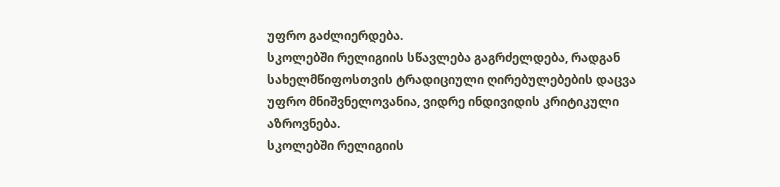უფრო გაძლიერდება.
სკოლებში რელიგიის სწავლება გაგრძელდება, რადგან სახელმწიფოსთვის ტრადიციული ღირებულებების დაცვა უფრო მნიშვნელოვანია, ვიდრე ინდივიდის კრიტიკული აზროვნება.
სკოლებში რელიგიის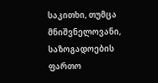საკითხი, თუმცა მნიშვნელოვანი, საზოგადოების ფართო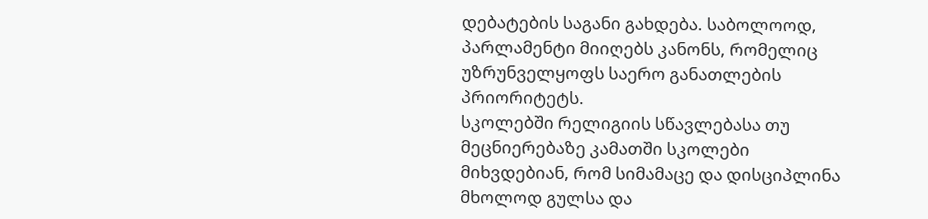დებატების საგანი გახდება. საბოლოოდ, პარლამენტი მიიღებს კანონს, რომელიც უზრუნველყოფს საერო განათლების პრიორიტეტს.
სკოლებში რელიგიის სწავლებასა თუ მეცნიერებაზე კამათში სკოლები მიხვდებიან, რომ სიმამაცე და დისციპლინა მხოლოდ გულსა და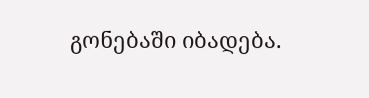გონებაში იბადება.